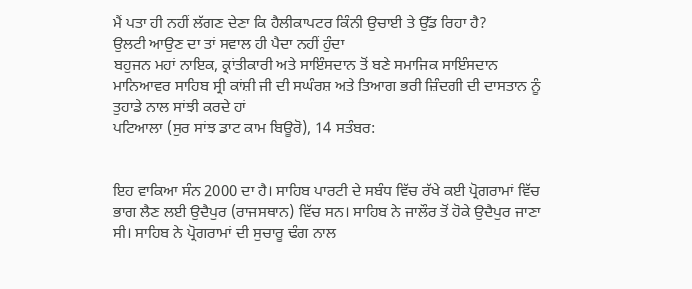ਮੈਂ ਪਤਾ ਹੀ ਨਹੀਂ ਲੱਗਣ ਦੇਣਾ ਕਿ ਹੈਲੀਕਾਪਟਰ ਕਿੰਨੀ ਉਚਾਈ ਤੇ ਉੱਡ ਰਿਹਾ ਹੈ?
ਉਲਟੀ ਆਉਣ ਦਾ ਤਾਂ ਸਵਾਲ ਹੀ ਪੈਦਾ ਨਹੀਂ ਹੁੰਦਾ
ਬਹੁਜਨ ਮਹਾਂ ਨਾਇਕ, ਕ੍ਰਾਂਤੀਕਾਰੀ ਅਤੇ ਸਾਇੰਸਦਾਨ ਤੋਂ ਬਣੇ ਸਮਾਜਿਕ ਸਾਇੰਸਦਾਨ ਮਾਨਿਆਵਰ ਸਾਹਿਬ ਸ੍ਰੀ ਕਾਂਸ਼ੀ ਜੀ ਦੀ ਸਘੰਰਸ਼ ਅਤੇ ਤਿਆਗ ਭਰੀ ਜ਼ਿੰਦਗੀ ਦੀ ਦਾਸਤਾਨ ਨੂੰ ਤੁਹਾਡੇ ਨਾਲ ਸਾਂਝੀ ਕਰਦੇ ਹਾਂ
ਪਟਿਆਲਾ (ਸੁਰ ਸਾਂਝ ਡਾਟ ਕਾਮ ਬਿਊਰੋ), 14 ਸਤੰਬਰ:


ਇਹ ਵਾਕਿਆ ਸੰਨ 2000 ਦਾ ਹੈ। ਸਾਹਿਬ ਪਾਰਟੀ ਦੇ ਸਬੰਧ ਵਿੱਚ ਰੱਖੇ ਕਈ ਪ੍ਰੋਗਰਾਮਾਂ ਵਿੱਚ ਭਾਗ ਲੈਣ ਲਈ ਉਦੈਪੁਰ (ਰਾਜਸਥਾਨ) ਵਿੱਚ ਸਨ। ਸਾਹਿਬ ਨੇ ਜਾਲੌਰ ਤੋਂ ਹੋਕੇ ਉਦੈਪੁਰ ਜਾਣਾ ਸੀ। ਸਾਹਿਬ ਨੇ ਪ੍ਰੋਗਰਾਮਾਂ ਦੀ ਸੁਚਾਰੂ ਢੰਗ ਨਾਲ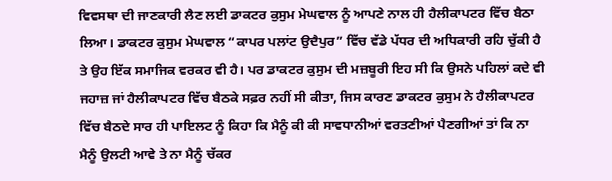ਵਿਵਸਥਾ ਦੀ ਜਾਣਕਾਰੀ ਲੈਣ ਲਈ ਡਾਕਟਰ ਕੁਸੁਮ ਮੇਘਵਾਲ ਨੂੰ ਆਪਣੇ ਨਾਲ ਹੀ ਹੈਲੀਕਾਪਟਰ ਵਿੱਚ ਬੈਠਾ ਲਿਆ। ਡਾਕਟਰ ਕੁਸੁਮ ਮੇਘਵਾਲ “ਕਾਪਰ ਪਲਾਂਟ ਉਦੈਪੁਰ” ਵਿੱਚ ਵੱਡੇ ਪੱਧਰ ਦੀ ਅਧਿਕਾਰੀ ਰਹਿ ਚੁੱਕੀ ਹੈ ਤੇ ਉਹ ਇੱਕ ਸਮਾਜਿਕ ਵਰਕਰ ਵੀ ਹੈ। ਪਰ ਡਾਕਟਰ ਕੁਸੁਮ ਦੀ ਮਜ਼ਬੂਰੀ ਇਹ ਸੀ ਕਿ ਉਸਨੇ ਪਹਿਲਾਂ ਕਦੇ ਵੀ ਜਹਾਜ਼ ਜਾਂ ਹੈਲੀਕਾਪਟਰ ਵਿੱਚ ਬੈਠਕੇ ਸਫ਼ਰ ਨਹੀਂ ਸੀ ਕੀਤਾ, ਜਿਸ ਕਾਰਣ ਡਾਕਟਰ ਕੁਸੁਮ ਨੇ ਹੈਲੀਕਾਪਟਰ ਵਿੱਚ ਬੈਠਦੇ ਸਾਰ ਹੀ ਪਾਇਲਟ ਨੂੰ ਕਿਹਾ ਕਿ ਮੈਨੂੰ ਕੀ ਕੀ ਸਾਵਧਾਨੀਆਂ ਵਰਤਣੀਆਂ ਪੈਣਗੀਆਂ ਤਾਂ ਕਿ ਨਾ ਮੈਨੂੰ ਉਲਟੀ ਆਵੇ ਤੇ ਨਾ ਮੈਨੂੰ ਚੱਕਰ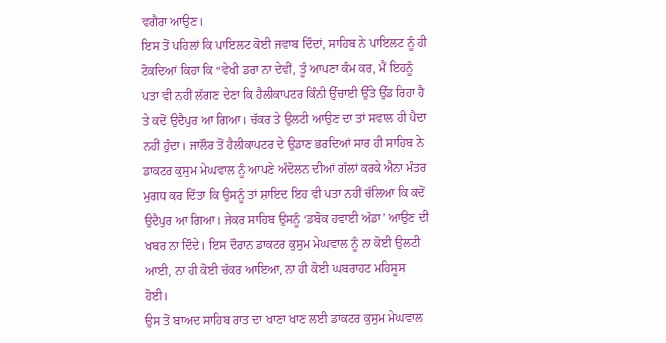ਵਗੈਰਾ ਆਉਣ।
ਇਸ ਤੋਂ ਪਹਿਲਾਂ ਕਿ ਪਾਇਲਟ ਕੋਈ ਜਵਾਬ ਦਿੰਦਾਂ, ਸਾਹਿਬ ਨੇ ਪਾਇਲਟ ਨੂੰ ਹੀ ਟੋਕਦਿਆਂ ਕਿਹਾ ਕਿ “ਵੇਖੀ ਡਰਾ ਨਾ ਦੇਵੀਂ, ਤੂੰ ਆਪਣਾ ਕੰਮ ਕਰ, ਮੈਂ ਇਹਨੂੰ ਪਤਾ ਵੀ ਨਹੀਂ ਲੱਗਣ ਦੇਣਾ ਕਿ ਹੈਲੀਕਾਪਟਰ ਕਿੰਨੀ ਉੱਚਾਈ ਉੱਤੇ ਉੱਡ ਰਿਹਾ ਹੈ ਤੇ ਕਦੋਂ ਉਦੈਪੁਰ ਆ ਗਿਆ। ਚੱਕਰ ਤੇ ਉਲਟੀ ਆਉਣ ਦਾ ਤਾਂ ਸਵਾਲ ਹੀ ਪੈਦਾ ਨਹੀਂ ਹੁੰਦਾ। ਜਾਲੌਰ ਤੋਂ ਹੈਲੀਕਾਪਟਰ ਦੇ ਉਡਾਣ ਭਰਦਿਆਂ ਸਾਰ ਹੀ ਸਾਹਿਬ ਨੇ ਡਾਕਟਰ ਕੁਸੁਮ ਮੇਘਵਾਲ ਨੂੰ ਆਪਣੇ ਅੰਦੋਲਨ ਦੀਆਂ ਗੱਲਾਂ ਕਰਕੇ ਐਨਾ ਮੰਤਰ ਮੁਗਧ ਕਰ ਦਿੱਤਾ ਕਿ ਉਸਨੂੰ ਤਾਂ ਸ਼ਾਇਦ ਇਹ ਵੀ ਪਤਾ ਨਹੀਂ ਚੱਲਿਆ ਕਿ ਕਦੋਂ ਉਦੈਪੁਰ ਆ ਗਿਆ। ਜੇਕਰ ਸਾਹਿਬ ਉਸਨੂੰ ‘ਡਬੋਕ ਹਵਾਈ ਅੱਡਾ’ ਆਉਣ ਦੀ ਖਬਰ ਨਾ ਦਿੰਦੇ। ਇਸ ਦੌਰਾਨ ਡਾਕਟਰ ਕੁਸੁਮ ਮੇਘਵਾਲ ਨੂੰ ਨਾ ਕੋਈ ਉਲਟੀ ਆਈ, ਨਾ ਹੀ ਕੋਈ ਚੱਕਰ ਆਇਆ, ਨਾ ਹੀ ਕੋਈ ਘਬਰਾਹਟ ਮਹਿਸੂਸ ਹੋਈ।
ਉਸ ਤੋਂ ਬਾਅਦ ਸਾਹਿਬ ਰਾਤ ਦਾ ਖਾਣਾ ਖਾਣ ਲਈ ਡਾਕਟਰ ਕੁਸੁਮ ਮੇਘਵਾਲ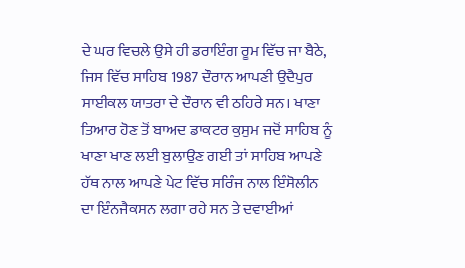ਦੇ ਘਰ ਵਿਚਲੇ ਉਸੇ ਹੀ ਡਰਾਇੰਗ ਰੂਮ ਵਿੱਚ ਜਾ ਬੈਠੇ, ਜਿਸ ਵਿੱਚ ਸਾਹਿਬ 1987 ਦੌਰਾਨ ਆਪਣੀ ਉਦੈਪੁਰ ਸਾਈਕਲ ਯਾਤਰਾ ਦੇ ਦੌਰਾਨ ਵੀ ਠਹਿਰੇ ਸਨ। ਖਾਣਾ ਤਿਆਰ ਹੋਣ ਤੋਂ ਬਾਅਦ ਡਾਕਟਰ ਕੁਸੁਮ ਜਦੋਂ ਸਾਹਿਬ ਨੂੰ ਖਾਣਾ ਖਾਣ ਲਈ ਬੁਲਾਉਣ ਗਈ ਤਾਂ ਸਾਹਿਬ ਆਪਣੇ ਹੱਥ ਨਾਲ ਆਪਣੇ ਪੇਟ ਵਿੱਚ ਸਰਿੰਜ ਨਾਲ ਇੰਸੋਲੀਨ ਦਾ ਇੰਨਜੈਕਸਨ ਲਗਾ ਰਹੇ ਸਨ ਤੇ ਦਵਾਈਆਂ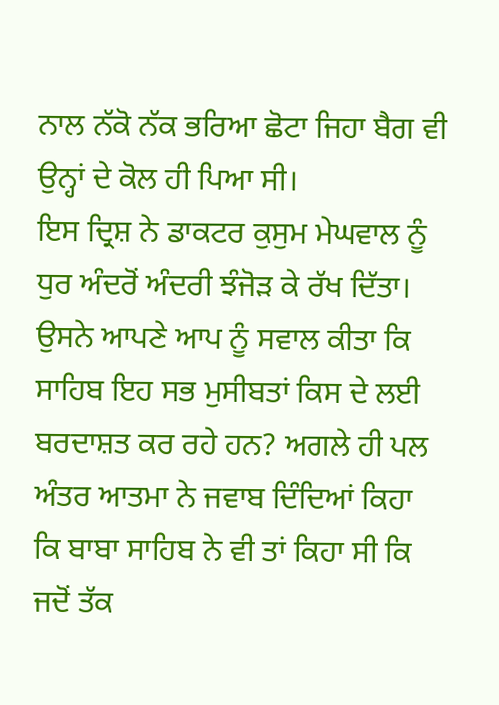ਨਾਲ ਨੱਕੋ ਨੱਕ ਭਰਿਆ ਛੋਟਾ ਜਿਹਾ ਬੈਗ ਵੀ ਉਨ੍ਹਾਂ ਦੇ ਕੋਲ ਹੀ ਪਿਆ ਸੀ।
ਇਸ ਦ੍ਰਿਸ਼ ਨੇ ਡਾਕਟਰ ਕੁਸੁਮ ਮੇਘਵਾਲ ਨੂੰ ਧੁਰ ਅੰਦਰੋਂ ਅੰਦਰੀ ਝੰਜੋੜ ਕੇ ਰੱਖ ਦਿੱਤਾ। ਉਸਨੇ ਆਪਣੇ ਆਪ ਨੂੰ ਸਵਾਲ ਕੀਤਾ ਕਿ ਸਾਹਿਬ ਇਹ ਸਭ ਮੁਸੀਬਤਾਂ ਕਿਸ ਦੇ ਲਈ ਬਰਦਾਸ਼ਤ ਕਰ ਰਹੇ ਹਨ? ਅਗਲੇ ਹੀ ਪਲ ਅੰਤਰ ਆਤਮਾ ਨੇ ਜਵਾਬ ਦਿੰਦਿਆਂ ਕਿਹਾ ਕਿ ਬਾਬਾ ਸਾਹਿਬ ਨੇ ਵੀ ਤਾਂ ਕਿਹਾ ਸੀ ਕਿ ਜਦੋਂ ਤੱਕ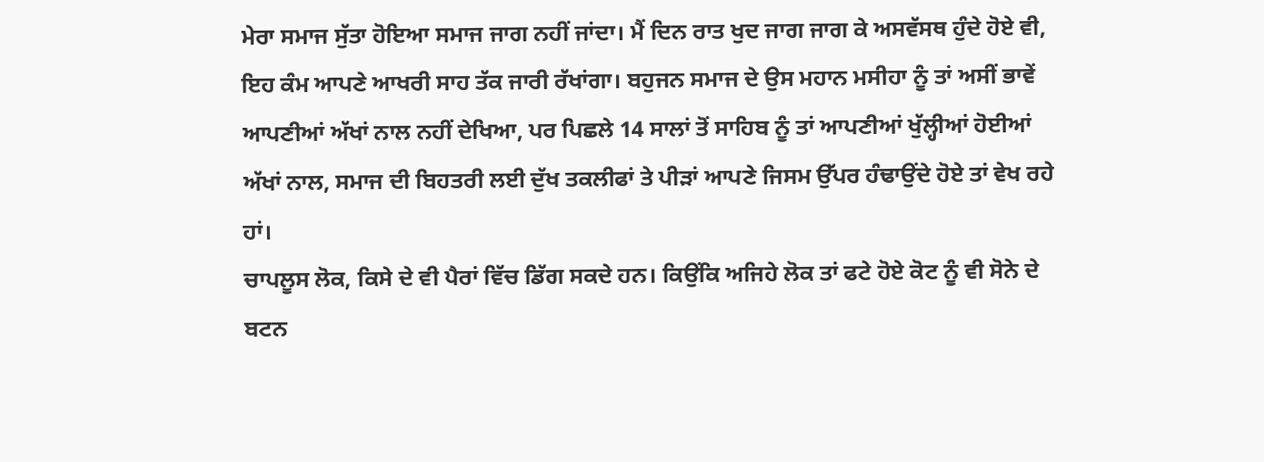ਮੇਰਾ ਸਮਾਜ ਸੁੱਤਾ ਹੋਇਆ ਸਮਾਜ ਜਾਗ ਨਹੀਂ ਜਾਂਦਾ। ਮੈਂ ਦਿਨ ਰਾਤ ਖੁਦ ਜਾਗ ਜਾਗ ਕੇ ਅਸਵੱਸਥ ਹੁੰਦੇ ਹੋਏ ਵੀ, ਇਹ ਕੰਮ ਆਪਣੇ ਆਖਰੀ ਸਾਹ ਤੱਕ ਜਾਰੀ ਰੱਖਾਂਗਾ। ਬਹੁਜਨ ਸਮਾਜ ਦੇ ਉਸ ਮਹਾਨ ਮਸੀਹਾ ਨੂੰ ਤਾਂ ਅਸੀਂ ਭਾਵੇਂ ਆਪਣੀਆਂ ਅੱਖਾਂ ਨਾਲ ਨਹੀਂ ਦੇਖਿਆ, ਪਰ ਪਿਛਲੇ 14 ਸਾਲਾਂ ਤੋਂ ਸਾਹਿਬ ਨੂੰ ਤਾਂ ਆਪਣੀਆਂ ਖੁੱਲ੍ਹੀਆਂ ਹੋਈਆਂ ਅੱਖਾਂ ਨਾਲ, ਸਮਾਜ ਦੀ ਬਿਹਤਰੀ ਲਈ ਦੁੱਖ ਤਕਲੀਫਾਂ ਤੇ ਪੀੜਾਂ ਆਪਣੇ ਜਿਸਮ ਉੱਪਰ ਹੰਢਾਉਂਦੇ ਹੋਏ ਤਾਂ ਵੇਖ ਰਹੇ ਹਾਂ।
ਚਾਪਲੂਸ ਲੋਕ, ਕਿਸੇ ਦੇ ਵੀ ਪੈਰਾਂ ਵਿੱਚ ਡਿੱਗ ਸਕਦੇ ਹਨ। ਕਿਉਂਕਿ ਅਜਿਹੇ ਲੋਕ ਤਾਂ ਫਟੇ ਹੋਏ ਕੋਟ ਨੂੰ ਵੀ ਸੋਨੇ ਦੇ ਬਟਨ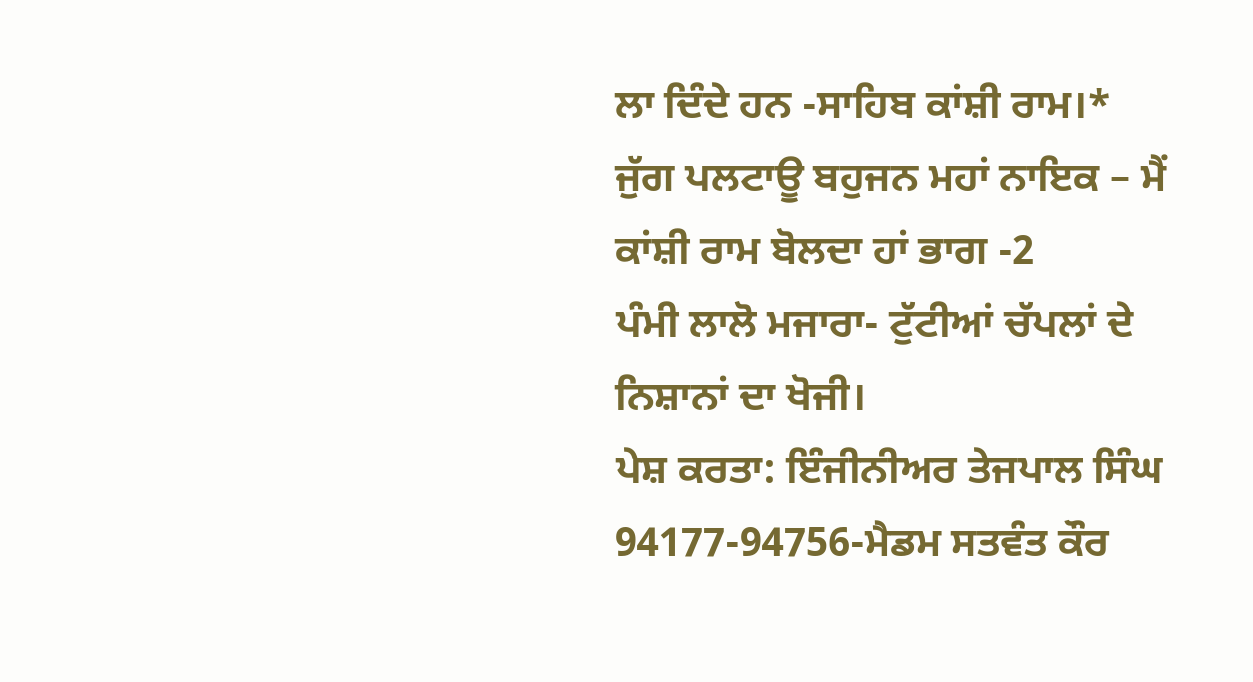ਲਾ ਦਿੰਦੇ ਹਨ -ਸਾਹਿਬ ਕਾਂਸ਼ੀ ਰਾਮ।*
ਜੁੱਗ ਪਲਟਾਊ ਬਹੁਜਨ ਮਹਾਂ ਨਾਇਕ – ਮੈਂ ਕਾਂਸ਼ੀ ਰਾਮ ਬੋਲਦਾ ਹਾਂ ਭਾਗ -2
ਪੰਮੀ ਲਾਲੋ ਮਜਾਰਾ- ਟੁੱਟੀਆਂ ਚੱਪਲਾਂ ਦੇ ਨਿਸ਼ਾਨਾਂ ਦਾ ਖੋਜੀ।
ਪੇਸ਼ ਕਰਤਾ: ਇੰਜੀਨੀਅਰ ਤੇਜਪਾਲ ਸਿੰਘ 94177-94756-ਮੈਡਮ ਸਤਵੰਤ ਕੌਰ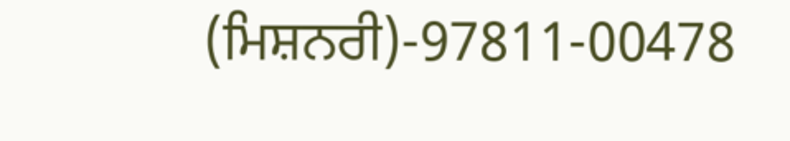(ਮਿਸ਼ਨਰੀ)-97811-00478